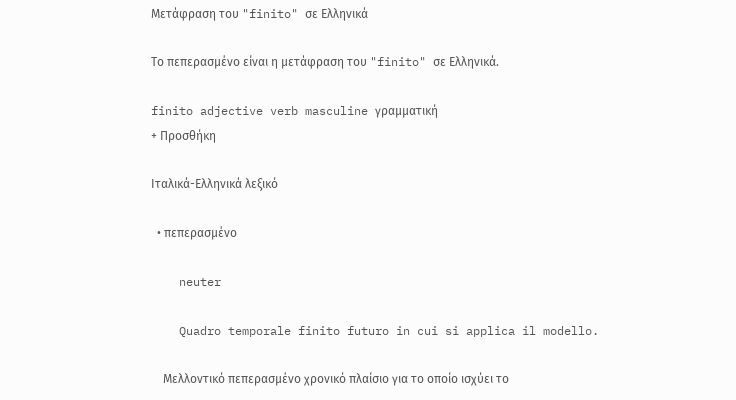Μετάφραση του "finito" σε Ελληνικά

Το πεπερασμένο είναι η μετάφραση του "finito" σε Ελληνικά.

finito adjective verb masculine γραμματική
+ Προσθήκη

Ιταλικά-Ελληνικά λεξικό

  • πεπερασμένο

    neuter

    Quadro temporale finito futuro in cui si applica il modello.

    Μελλοντικό πεπερασμένο χρονικό πλαίσιο για το οποίο ισχύει το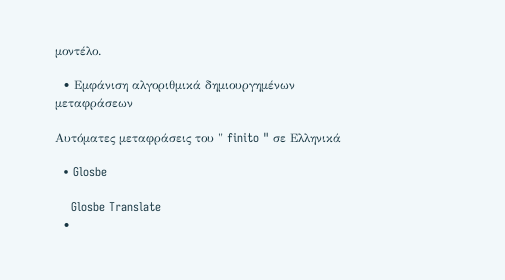μοντέλο.

  • Εμφάνιση αλγοριθμικά δημιουργημένων μεταφράσεων

Αυτόματες μεταφράσεις του " finito " σε Ελληνικά

  • Glosbe

    Glosbe Translate
  •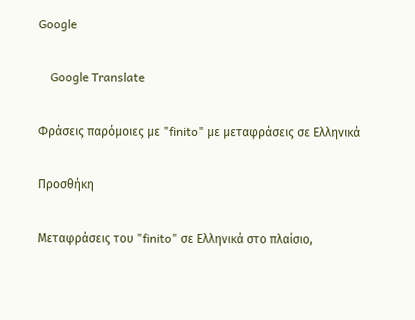Google

    Google Translate

Φράσεις παρόμοιες με "finito" με μεταφράσεις σε Ελληνικά

Προσθήκη

Μεταφράσεις του "finito" σε Ελληνικά στο πλαίσιο,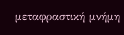μεταφραστική μνήμη